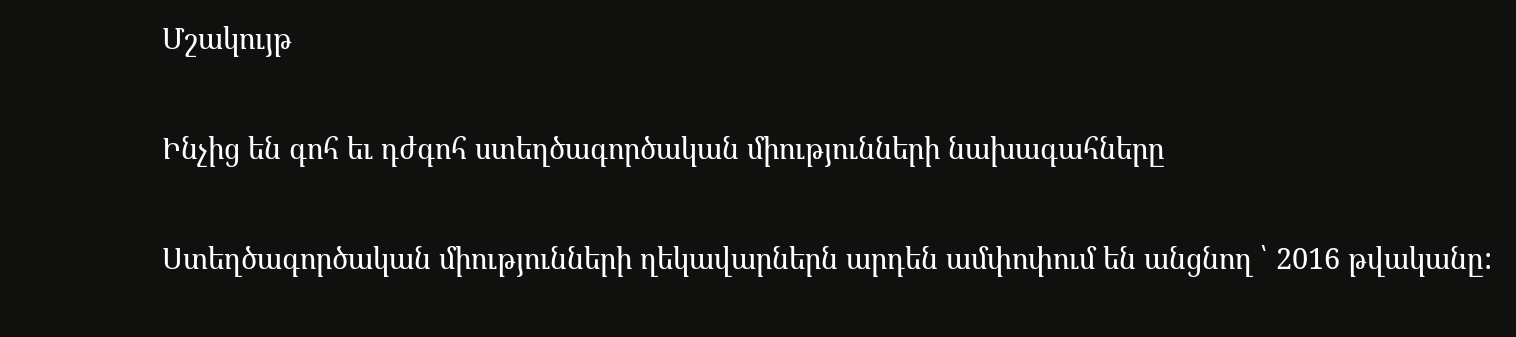Մշակույթ

Ինչից են գոհ եւ դժգոհ ստեղծագործական միությունների նախագահները

Ստեղծագործական միությունների ղեկավարներն արդեն ամփոփում են անցնող ՝ 2016 թվականը: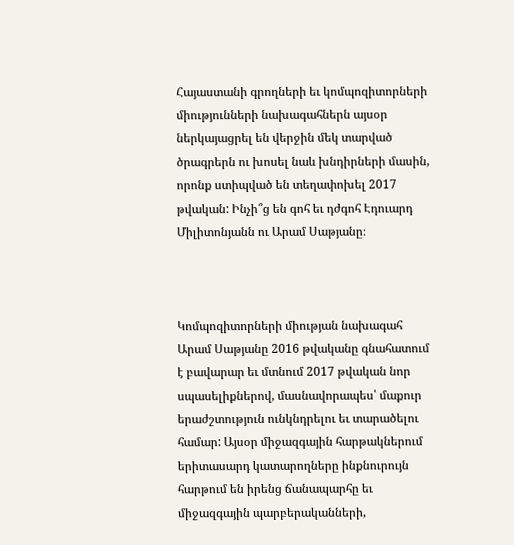Հայաստանի գրողների եւ կոմպոզիտորների միությունների նախագահներն այսօր ներկայացրել են վերջին մեկ տարված ծրագրերն ու խոսել նաև խնդիրների մասին, որոնք ստիպված են տեղափոխել 2017 թվական: Ինչի՞ց են գոհ եւ դժգոհ Էդուարդ Միլիտոնյանն ու Արամ Սաթյանը։



Կոմպոզիտորների միության նախագահ Արամ Սաթյանը 2016 թվականը գնահատում է բավարար եւ մտնում 2017 թվական նոր սպասելիքներով, մասնավորապես՝ մաքուր երաժշտություն ունկնդրելու եւ տարածելու համար: Այսօր միջազգային հարթակներում երիտասարդ կատարողները ինքնուրույն հարթում են իրենց ճանապարհը եւ միջազգային պարբերականների,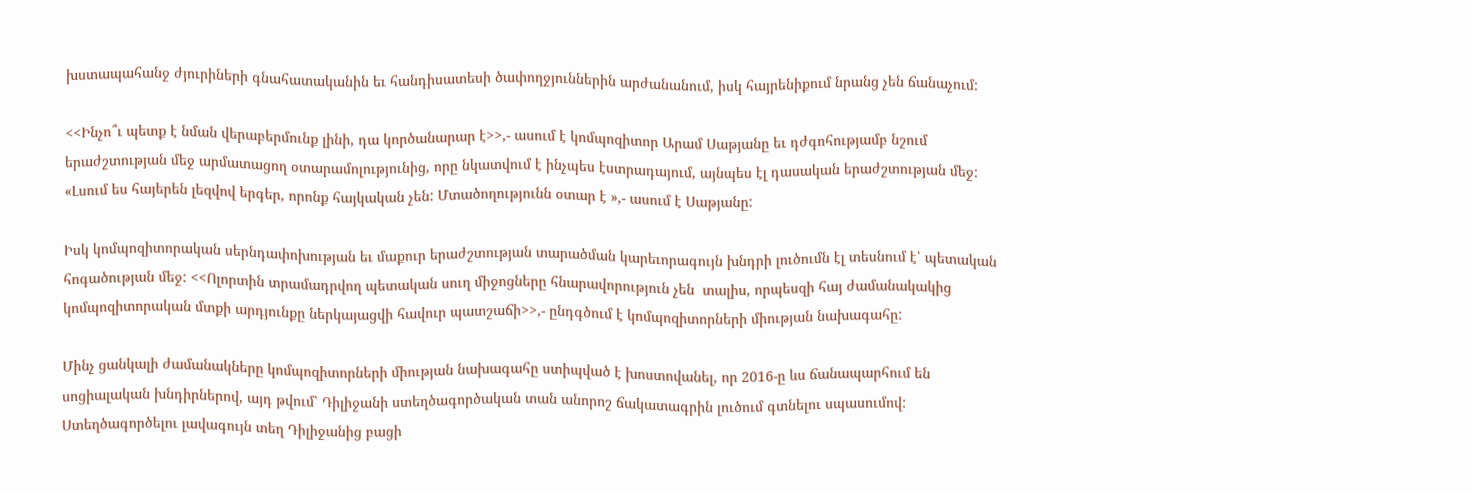խստապահանջ ժյուրիների գնահատականին եւ հանդիսատեսի ծափողջյուններին արժանանում, իսկ հայրենիքում նրանց չեն ճանաչում:

<<Ինչո՞ւ պետք է նման վերաբերմունք լինի, դա կործանարար է>>,- ասում է կոմպոզիտոր Արամ Սաթյանը եւ դժգոհությամբ նշում երաժշտության մեջ արմատացող օտարամոլությունից, որը նկատվում է ինչպես էստրադայում, այնպես էլ դասական երաժշտության մեջ: «Լսում ես հայերեն լեզվով երգեր, որոնք հայկական չեն: Մտածողությունն օտար է »,- ասում է Սաթյանը:

Իսկ կոմպոզիտորական սերնդափոխության եւ մաքուր երաժշտության տարածման կարեւորագույն խնդրի լուծումն էլ տեսնում է՝ պետական հոգածության մեջ: <<Ոլորտին տրամադրվող պետական սուղ միջոցները հնարավորություն չեն  տալիս, որպեսզի հայ ժամանակակից կոմպոզիտորական մտքի արդյունքը ներկայացվի հավուր պատշաճի>>,- ընդգծում է կոմպոզիտորների միության նախագահը:

Մինչ ցանկալի ժամանակները կոմպոզիտորների միության նախագահը ստիպված է խոստովանել, որ 2016-ը ևս ճանապարհում են սոցիալական խնդիրներով, այդ թվում՝ Դիլիջանի ստեղծագործական տան անորոշ ճակատագրին լուծում գտնելու սպասումով: Ստեղծագործելու լավագույն տեղ Դիլիջանից բացի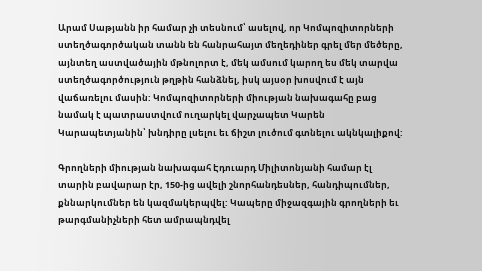Արամ Սաթյանն իր համար չի տեսնում՝ ասելով, որ Կոմպոզիտորների ստեղծագործական տանն են հանրահայտ մեղեդիներ գրել մեր մեծերը, այնտեղ աստվածային մթնոլորտ է, մեկ ամսում կարող ես մեկ տարվա ստեղծագործություն թղթին հանձնել, իսկ այսօր խոսվում է այն վաճառելու մասին: Կոմպոզիտորների միության նախագահը բաց նամակ է պատրաստվում ուղարկել վարչապետ Կարեն Կարապետյանին՝ խնդիրը լսելու եւ ճիշտ լուծում գտնելու ակնկալիքով:

Գրողների միության նախագահ Էդուարդ Միլիտոնյանի համար էլ տարին բավարար էր, 150-ից ավելի շնորհանդեսներ, հանդիպումներ, քննարկումներ են կազմակերպվել: Կապերը միջազգային գրողների եւ թարգմանիչների հետ ամրապնդվել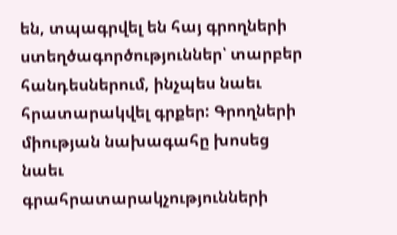են, տպագրվել են հայ գրողների ստեղծագործություններ՝ տարբեր հանդեսներում, ինչպես նաեւ հրատարակվել գրքեր: Գրողների միության նախագահը խոսեց նաեւ գրահրատարակչությունների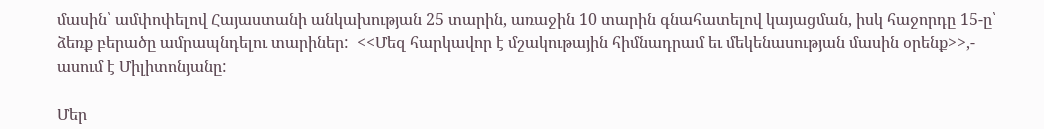մասին՝ ամփոփելով Հայաստանի անկախության 25 տարին, առաջին 10 տարին գնահատելով կայացման, իսկ հաջորդը 15-ը՝ ձեռք բերածը ամրապնդելու տարիներ:  <<Մեզ հարկավոր է մշակութային հիմնադրամ եւ մեկենասության մասին օրենք>>,- ասում է Միլիտոնյանը:

Մեր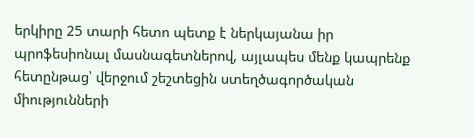երկիրը 25 տարի հետո պետք է ներկայանա իր պրոֆեսիոնալ մասնագետներով, այլապես մենք կապրենք հետընթաց՝ վերջում շեշտեցին ստեղծագործական միությունների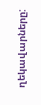ղեկավարները: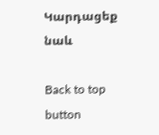Կարդացեք նաև

Back to top button